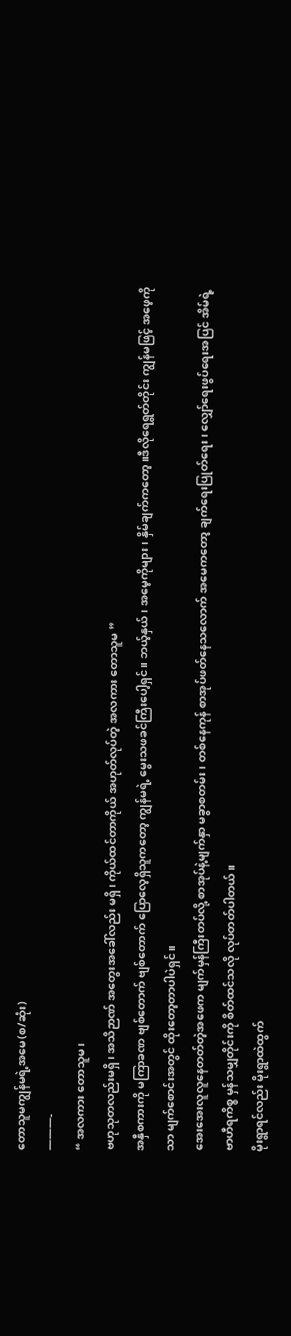တောသူမကျွန်မရဲ့အမေ(စ/ဆုံး)
———-
“ အလကား တောသူမ၊
ဗဟုသုတလည်းမရှိ၊ အသိဉာဏ် အတွေးအခေါ်လည်း မရှိ၊ ကိုယ်ထင်တာကိုယ် အဟုတ်လုပ်တဲ့ အလကား တောသူမ ”
အနှီစကားကို မကြာခဏ ဗျစ်တောက် ဗျစ်တောက် ပြောလေ့ရှိသူကတော့ ကျွန်မရဲ့ မွေးသဖခင်ကြီးပေါ့ရှင်။ ဘယ့်နှယ် ၊ အမေ့ကိုများ၊ နှိမ်ချက်ကတော့။ဒီလိုရေရွတ်တိုင်း ကျွန်မဖြင့် အဖေ့ကိုသာ မျက်စောင်းအတွင် ထိုးတော့တာပါပဲရှင်။
အေးအေးလူလူနေတတ်တဲ့အဖေက မျက်မှန်ကြီးတပ်လို့ စာအုပ်နဲ့မျက်နှာ မခွာစတမ်း၊ တစ်နေကုန် စာအုပ်ဖတ်နေသလောက် အမေကတော့ ချက်ရေးပြုတ်ရေး၊ လျှော်ရေးဖွပ်ရေးအပြင် အိမ်ရဲ့ ဗာဟီရကိစ္စ မှန်သမျှတိုင်းကို စိတ်ထင်သလို လုပ်တတ်ပါတယ်။
မိုးရွာရင်လည်း မိုးရွာထဲထွက်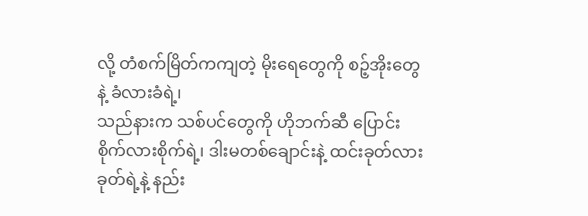လို့ တံစက်မြိတ်ကကျတဲ့ မိုးရေတွေကို စဉ့်အိုးတွေနဲ့ ခံလားခံရဲ့၊
သည်နားက သစ်ပင်တွေကို ဟိုဘက်ဆီ ပြောင်း စိုက်လားစိုက်ရဲ့၊ ဒါးမတစ်ချောင်းနဲ့ ထင်းခုတ်လားခုတ်ရဲ့နဲ့ နည်း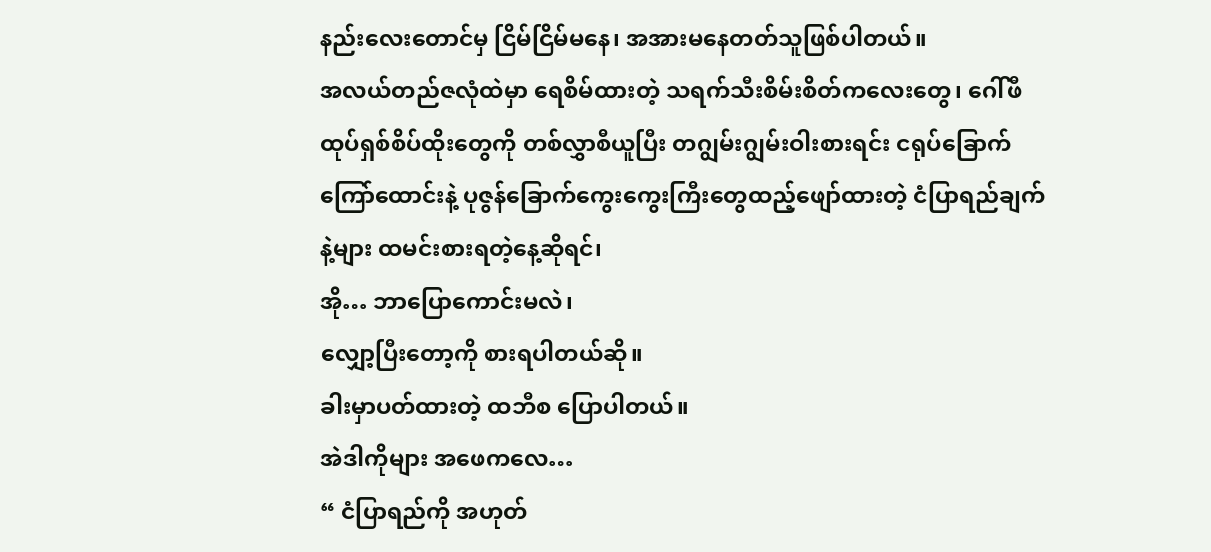နည်းလေးတောင်မှ ငြိမ်ငြိမ်မနေ၊ အအားမနေတတ်သူဖြစ်ပါတယ်။
အလယ်တည်ဇလုံထဲမှာ ရေစိမ်ထားတဲ့ သရက်သီးစိမ်းစိတ်ကလေးတွေ၊ ဂေါ်ဖီထုပ်ရှစ်စိပ်ထိုးတွေကို တစ်လွှာစီယူပြီး တဂျွမ်းဂျွမ်းဝါးစားရင်း ငရုပ်ခြောက်ကြော်ထောင်းနဲ့ ပုဇွန်ခြောက်ကွေးကွေးကြီးတွေထည့်ဖျော်ထားတဲ့ ငံပြာရည်ချက်နဲ့များ ထမင်းစားရတဲ့နေ့ဆိုရင်၊
အို… ဘာပြောကောင်းမလဲ၊
လျှော့ပြီးတော့ကို စားရပါတယ်ဆို။
ခါးမှာပတ်ထားတဲ့ ထဘီစ ပြောပါတယ်။
အဲဒါကိုများ အဖေကလေ…
“ ငံပြာရည်ကို အဟုတ်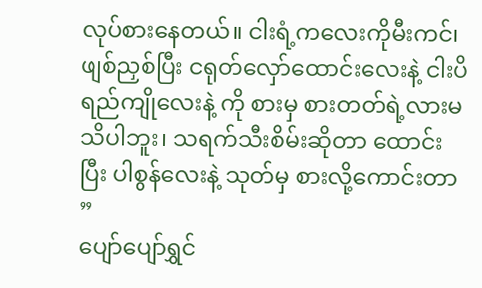လုပ်စားနေတယ်။ ငါးရံ့ကလေးကိုမီးကင်၊ ဖျစ်ညှစ်ပြီး ငရုတ်လှော်ထောင်းလေးနဲ့ ငါးပိရည်ကျိုလေးနဲ့ ကို စားမှ စားတတ်ရဲ့လားမသိပါဘူး၊ သရက်သီးစိမ်းဆိုတာ ထောင်းပြီး ပါစွန်လေးနဲ့ သုတ်မှ စားလို့ကောင်းတာ ”
ပျော်ပျော်ရွှင်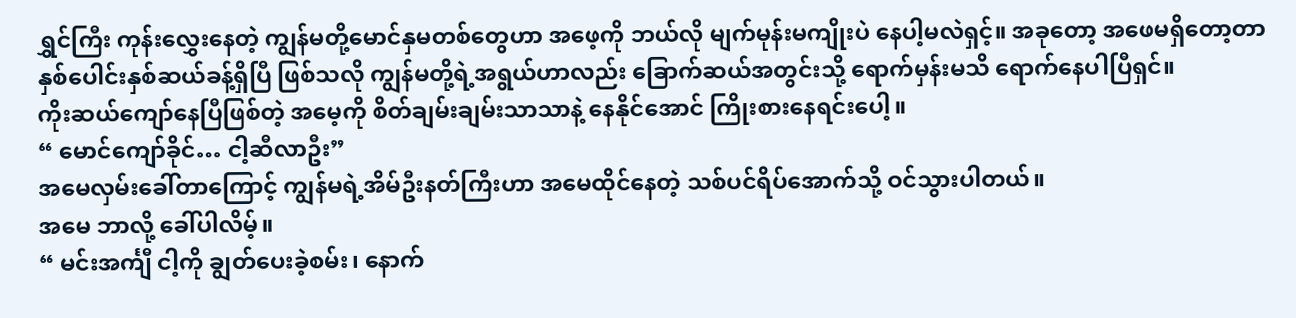ရွှင်ကြီး ကုန်းလွှေးနေတဲ့ ကျွန်မတို့မောင်နှမတစ်တွေဟာ အဖေ့ကို ဘယ်လို မျက်မုန်းမကျိုးပဲ နေပါ့မလဲရှင့်။ အခုတော့ အဖေမရှိတော့တာ နှစ်ပေါင်းနှစ်ဆယ်ခန့်ရှိပြီ ဖြစ်သလို ကျွန်မတို့ရဲ့အရွယ်ဟာလည်း ခြောက်ဆယ်အတွင်းသို့ ရောက်မှန်းမသိ ရောက်နေပါပြီရှင်။
ကိုးဆယ်ကျော်နေပြီဖြစ်တဲ့ အမေ့ကို စိတ်ချမ်းချမ်းသာသာနဲ့ နေနိုင်အောင် ကြိုးစားနေရင်းပေါ့။
“ မောင်ကျော်ခိုင်… ငါ့ဆီလာဦး”
အမေလှမ်းခေါ်တာကြောင့် ကျွန်မရဲ့အိမ်ဦးနတ်ကြီးဟာ အမေထိုင်နေတဲ့ သစ်ပင်ရိပ်အောက်သို့ ဝင်သွားပါတယ်။
အမေ ဘာလို့ ခေါ်ပါလိမ့်။
“ မင်းအင်္ကျီ ငါ့ကို ချွတ်ပေးခဲ့စမ်း၊ နောက်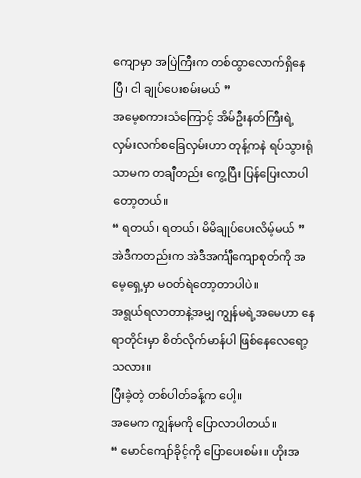ကျောမှာ အပြဲကြီးက တစ်ထွာလောက်ရှိနေပြီ၊ ငါ ချုပ်ပေးစမ်းမယ် ”
အမေ့စကားသံကြောင့် အိမ်ဦးနတ်ကြီးရဲ့ လှမ်းလက်စခြေလှမ်းဟာ တုန့်ကနဲ ရပ်သွားရုံသာမက တချီတည်း ကွေ့ပြီး ပြန်ပြေးလာပါတော့တယ်။
“ ရတယ်၊ ရတယ်၊ မိမိချုပ်ပေးလိမ့်မယ် ”
အဲဒီကတည်းက အဲဒီအင်္ကျီကျောစုတ်ကို အမေ့ရှေ့မှာ မဝတ်ရဲတော့တာပါပဲ။
အရွယ်ရလာတာနဲ့အမျှ ကျွန်မရဲ့အမေဟာ နေရာတိုင်းမှာ စိတ်လိုက်မာန်ပါ ဖြစ်နေလေရော့သလား။
ပြီးခဲ့တဲ့ တစ်ပါတ်ခန့်က ပေါ့။
အမေက ကျွန်မကို ပြောလာပါတယ်။
“ မောင်ကျော်ခိုင့်ကို ပြောပေးစမ်း။ ဟိုးအ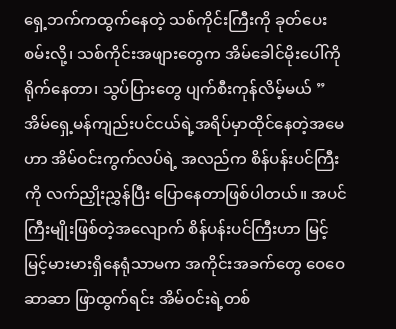ရှေ့ဘက်ကထွက်နေတဲ့ သစ်ကိုင်းကြီးကို ခုတ်ပေးစမ်းလို့၊ သစ်ကိုင်းအဖျားတွေက အိမ်ခေါင်မိုးပေါ်ကို ရိုက်နေတာ၊ သွပ်ပြားတွေ ပျက်စီးကုန်လိမ့်မယ် ”
အိမ်ရှေ့မန်ကျည်းပင်ငယ်ရဲ့အရိပ်မှာထိုင်နေတဲ့အမေဟာ အိမ်ဝင်းကွက်လပ်ရဲ့ အလည်က စိန်ပန်းပင်ကြီးကို လက်ညှိုးညွှန်ပြီး ပြောနေတာဖြစ်ပါတယ်။ အပင်ကြီးမျိုးဖြစ်တဲ့အလျောက် စိန်ပန်းပင်ကြီးဟာ မြင့်မြင့်မားမားရှိနေရုံသာမက အကိုင်းအခက်တွေ ဝေဝေဆာဆာ ဖြာထွက်ရင်း အိမ်ဝင်းရဲ့တစ်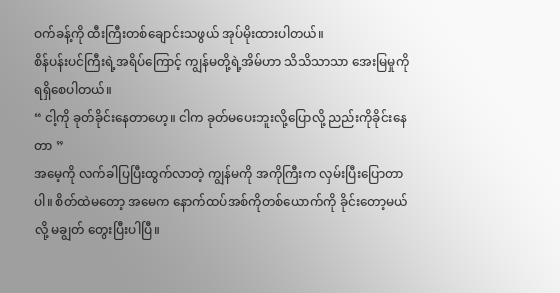ဝက်ခန့်ကို ထီးကြီးတစ်ချောင်းသဖွယ် အုပ်မိုးထားပါတယ်။
စိန်ပန်းပင်ကြီးရဲ့အရိပ်ကြောင့် ကျွန်မတို့ရဲ့အိမ်ဟာ သိသိသာသာ အေးမြမှုကို ရရှိစေပါတယ်။
“ ငါ့ကို ခုတ်ခိုင်းနေတာဟေ့။ ငါက ခုတ်မပေးဘူးလို့ပြောလို့ ညည်းကိုခိုင်းနေတာ ”
အမေ့ကို လက်ခါပြပြီးထွက်လာတဲ့ ကျွန်မကို အကိုကြီးက လှမ်းပြီးပြောတာပါ။ စိတ်ထဲမတော့ အမေက နောက်ထပ်အစ်ကိုတစ်ယောက်ကို ခိုင်းတော့မယ်လို့ မချွတ် တွေးပြီးပါပြီ။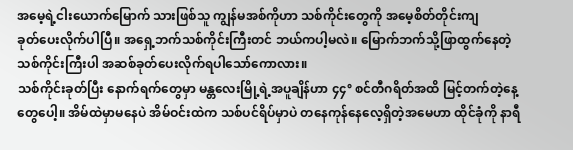အမေ့ရဲ့ငါးယောက်မြောက် သားဖြစ်သူ ကျွန်မအစ်ကိုဟာ သစ်ကိုင်းတွေကို အမေ့စိတ်တိုင်းကျ
ခုတ်ပေးလိုက်ပါပြီ။ အရှေ့ဘက်သစ်ကိုင်းကြီးတင် ဘယ်ကပါ့မလဲ။ မြောက်ဘက်သို့ဖြာထွက်နေတဲ့ သစ်ကိုင်းကြီးပါ အဆစ်ခုတ်ပေးလိုက်ရပါသော်ကောလား။
သစ်ကိုင်းခုတ်ပြီး နောက်ရက်တွေမှာ မန္တလေးမြို့ရဲ့အပူချိန်ဟာ ၄၄° စင်တီဂရိတ်အထိ မြင့်တက်တဲ့နေ့တွေပေါ့။ အိမ်ထဲမှာမနေပဲ အိမ်ဝင်းထဲက သစ်ပင်ရိပ်မှာပဲ တနေကုန်နေလေ့ရှိတဲ့အမေဟာ ထိုင်ခုံကို နာရီ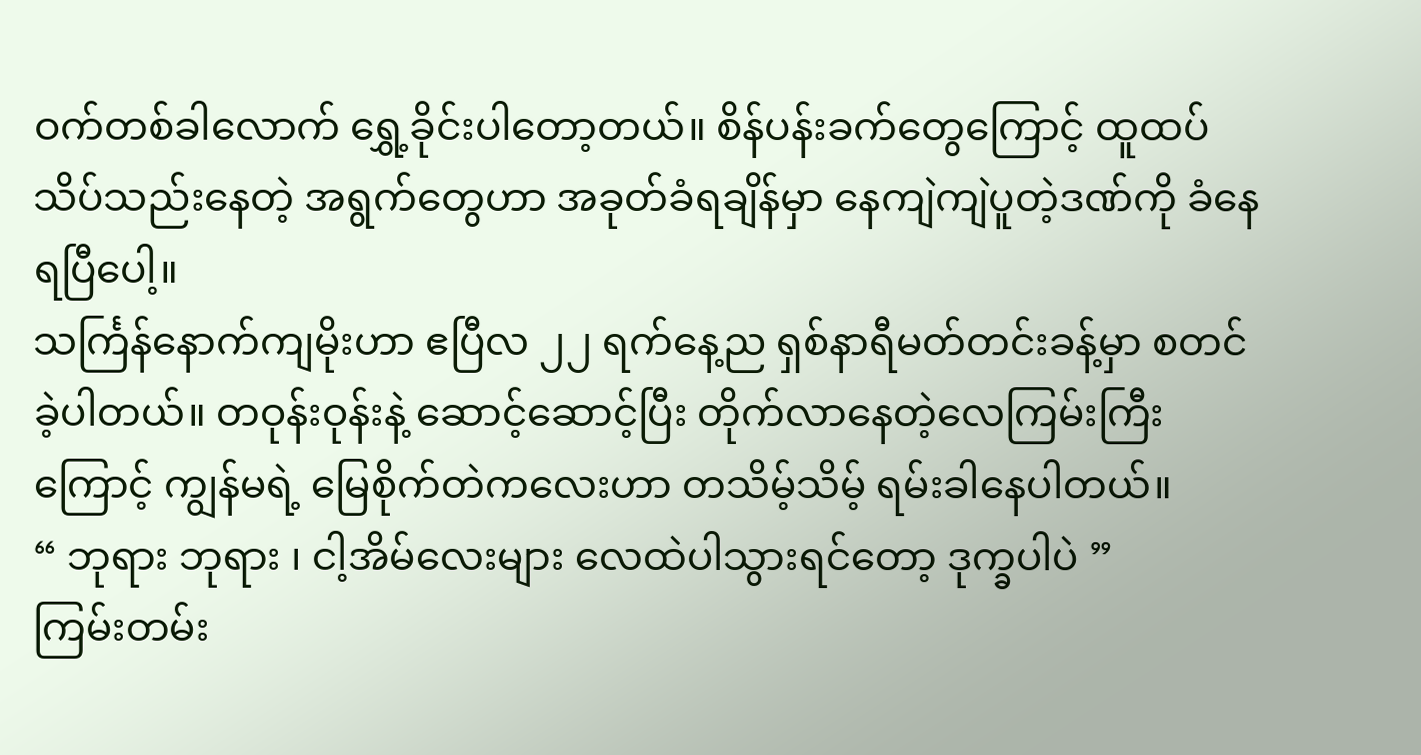ဝက်တစ်ခါလောက် ရွှေ့ခိုင်းပါတော့တယ်။ စိန်ပန်းခက်တွေကြောင့် ထူထပ်သိပ်သည်းနေတဲ့ အရွက်တွေဟာ အခုတ်ခံရချိန်မှာ နေကျဲကျဲပူတဲ့ဒဏ်ကို ခံနေရပြီပေါ့။
သင်္ကြန်နောက်ကျမိုးဟာ ဧပြီလ ၂၂ ရက်နေ့ည ရှစ်နာရီမတ်တင်းခန့်မှာ စတင်ခဲ့ပါတယ်။ တဝုန်းဝုန်းနဲ့ ဆောင့်ဆောင့်ပြီး တိုက်လာနေတဲ့လေကြမ်းကြီးကြောင့် ကျွန်မရဲ့ မြေစိုက်တဲကလေးဟာ တသိမ့်သိမ့် ရမ်းခါနေပါတယ်။
“ ဘုရား ဘုရား ၊ ငါ့အိမ်လေးများ လေထဲပါသွားရင်တော့ ဒုက္ခပါပဲ ”
ကြမ်းတမ်း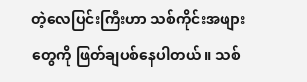တဲ့လေပြင်းကြီးဟာ သစ်ကိုင်းအဖျားတွေကို ဖြတ်ချပစ်နေပါတယ်။ သစ်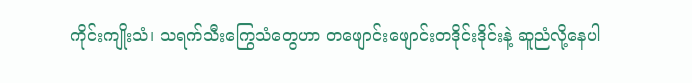ကိုင်းကျိုးသံ၊ သရက်သီးကြွေသံတွေဟာ တဖျောင်းဖျောင်းတဒိုင်းဒိုင်းနဲ့ ဆူညံလို့နေပါ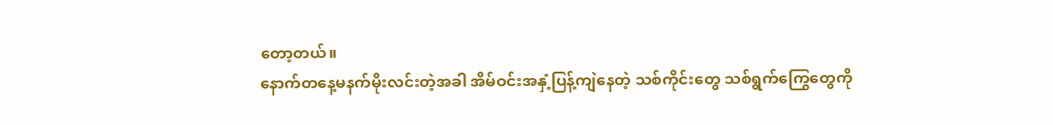တော့တယ်။
နောက်တနေ့မနက်မိုးလင်းတဲ့အခါ အိမ်ဝင်းအနှံ့ပြန့်ကျဲနေတဲ့ သစ်ကိုင်းတွေ သစ်ရွက်ကြွေတွေကို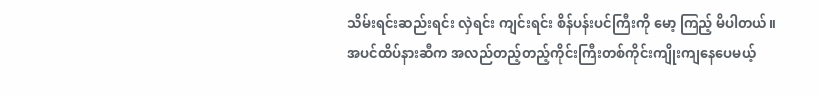သိမ်းရင်းဆည်းရင်း လှဲရင်း ကျင်းရင်း စိန်ပန်းပင်ကြီးကို မော့ ကြည့် မိပါတယ်။
အပင်ထိပ်နားဆီက အလည်တည့်တည့်ကိုင်းကြီးတစ်ကိုင်းကျိုးကျနေပေမယ့်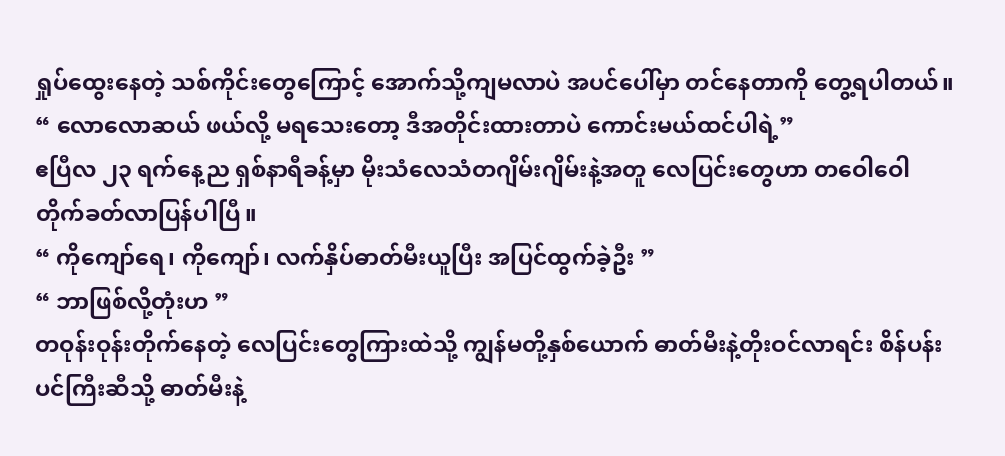ရှုပ်ထွေးနေတဲ့ သစ်ကိုင်းတွေကြောင့် အောက်သို့ကျမလာပဲ အပင်ပေါ်မှာ တင်နေတာကို တွေ့ရပါတယ်။
“ လောလောဆယ် ဖယ်လို့ မရသေးတော့ ဒီအတိုင်းထားတာပဲ ကောင်းမယ်ထင်ပါရဲ့”
ဧပြီလ ၂၃ ရက်နေ့ည ရှစ်နာရီခန့်မှာ မိုးသံလေသံတဂျိမ်းဂျိမ်းနဲ့အတူ လေပြင်းတွေဟာ တဝေါဝေါ တိုက်ခတ်လာပြန်ပါပြီ။
“ ကိုကျော်ရေ၊ ကိုကျော်၊ လက်နှိပ်ဓာတ်မီးယူပြီး အပြင်ထွက်ခဲ့ဦး ”
“ ဘာဖြစ်လို့တုံးဟ ”
တဝုန်းဝုန်းတိုက်နေတဲ့ လေပြင်းတွေကြားထဲသို့ ကျွန်မတို့နှစ်ယောက် ဓာတ်မီးနဲ့တိုးဝင်လာရင်း စိန်ပန်းပင်ကြီးဆီသို့ ဓာတ်မီးနဲ့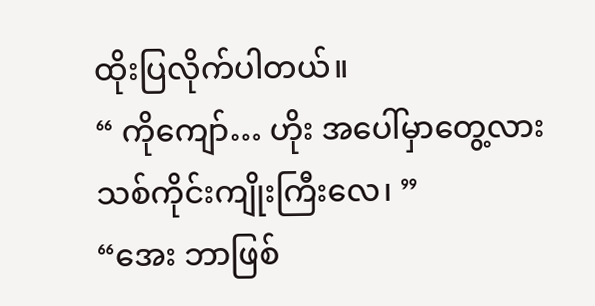ထိုးပြလိုက်ပါတယ်။
“ ကိုကျော်… ဟိုး အပေါ်မှာတွေ့လား သစ်ကိုင်းကျိုးကြီးလေ၊ ”
“အေး ဘာဖြစ်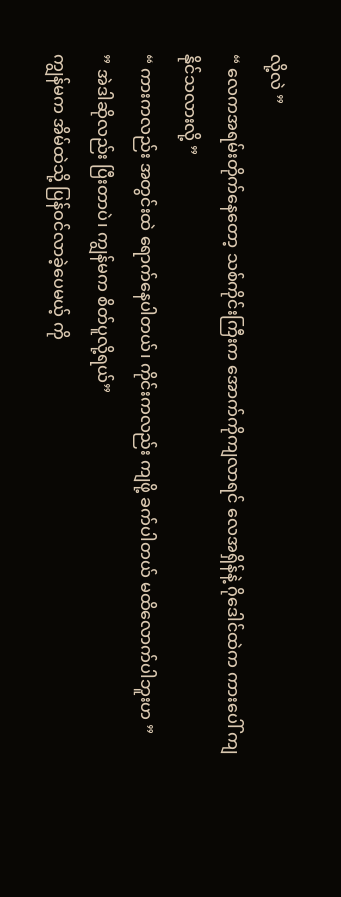လို့လဲ ”
“ လေကအရမ်းတိုက်နေတော့ သစ်ကိုင်းကြီးက အောက်ကိုကျလာရင် လေအရှိန်နဲ့ ဂိုဒေါင်ထဲက ကားပေါ် ကျနိုင်သလားလို့ ”
“ ကားကလည်း အတွင်းထဲ ရောက်နေပါတယ်၊ ကိုင်းကလည်း ကျဖို့ ခက်ပါတယ် မထိလောက်ပါဘူးဟ ”
” အဲဒါဆိုလည်း ပြီးတာပဲ၊ ကျွန်မက စိတ်ပူလို့ရယ်”
ကျွန်မက အိမ်ထဲသို့ ပြန်ဝင်လာခဲ့ပေမယ့် ကို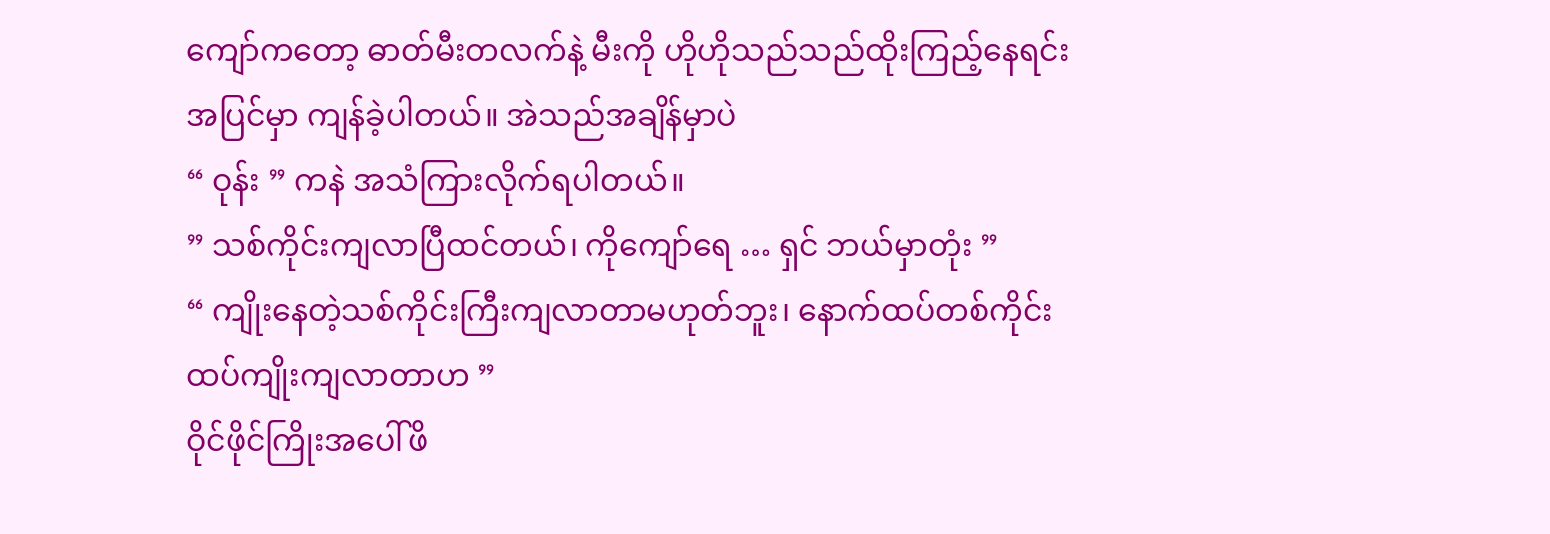ကျော်ကတော့ ဓာတ်မီးတလက်နဲ့ မီးကို ဟိုဟိုသည်သည်ထိုးကြည့်နေရင်း အပြင်မှာ ကျန်ခဲ့ပါတယ်။ အဲသည်အချိန်မှာပဲ
“ ဝုန်း ” ကနဲ အသံကြားလိုက်ရပါတယ်။
” သစ်ကိုင်းကျလာပြီထင်တယ်၊ ကိုကျော်ရေ … ရှင် ဘယ်မှာတုံး ”
“ ကျိုးနေတဲ့သစ်ကိုင်းကြီးကျလာတာမဟုတ်ဘူး၊ နောက်ထပ်တစ်ကိုင်းထပ်ကျိုးကျလာတာဟ ”
ဝိုင်ဖိုင်ကြိုးအပေါ်ဖိ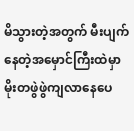မိသွားတဲ့အတွက် မီးပျက်နေတဲ့အမှောင်ကြီးထဲမှာ မိုးတဖွဲဖွဲကျလာနေပေ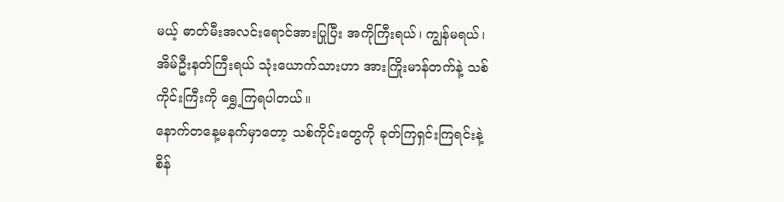မယ့် ဓာတ်မီးအလင်းရောင်အားပြုပြီး အကိုကြီးရယ်၊ ကျွန်မရယ်၊ အိမ်ဦးနတ်ကြီးရယ် သုံးယောက်သားဟာ အားကြိုးမာန်တက်နဲ့ သစ်ကိုင်းကြီးကို ရွှေ့ကြရပါတယ်။
နောက်တနေ့မနက်မှာတော့ သစ်ကိုင်းတွေကို ခုတ်ကြရှင်းကြရင်းနဲ့ စိန်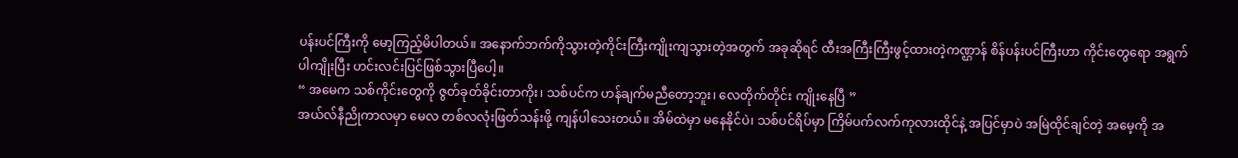ပန်းပင်ကြီးကို မော့ကြည့်မိပါတယ်။ အနောက်ဘက်ကိုသွားတဲ့ကိုင်းကြီးကျိုးကျသွားတဲ့အတွက် အခုဆိုရင် ထီးအကြီးကြီးဖွင့်ထားတဲ့ကဏ္ဌာန် စိန်ပန်းပင်ကြီးဟာ ကိုင်းတွေရော အရွက်ပါကျိုးပြီး ဟင်းလင်းပြင်ဖြစ်သွားပြီပေါ့။
“ အမေက သစ်ကိုင်းတွေကို ဇွတ်ခုတ်ခိုင်းတာကိုး၊ သစ်ပင်က ဟန်ချက်မညီတော့ဘူး၊ လေတိုက်တိုင်း ကျိုးနေပြီ ”
အယ်လ်နီညိုကာလမှာ မေလ တစ်လလုံးဖြတ်သန်းဖို့ ကျန်ပါသေးတယ်။ အိမ်ထဲမှာ မနေနိုင်ပဲ၊ သစ်ပင်ရိပ်မှာ ကြိမ်ပက်လက်ကုလားထိုင်နဲ့ အပြင်မှာပဲ အမြဲထိုင်ချင်တဲ့ အမေ့ကို အ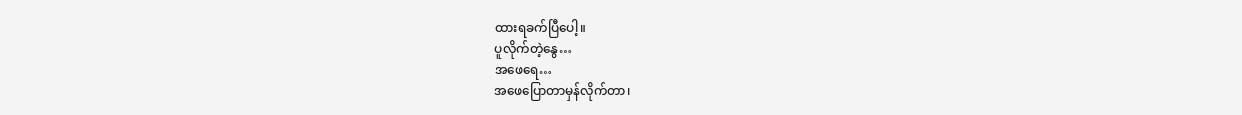ထားရခက်ပြီပေါ့။
ပူလိုက်တဲ့နွေ…
အဖေရေ…
အဖေပြောတာမှန်လိုက်တာ၊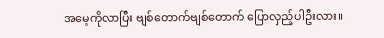အမေ့ကိုလာပြီး ဗျစ်တောက်ဗျစ်တောက် ပြောလှည့်ပါဦးလား။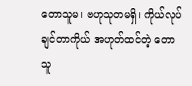တောသူမ၊ ဗဟုသုတမရှိ၊ ကိုယ်လုပ်ချင်တာကိုယ် အဟုတ်ထင်တဲ့ တောသူ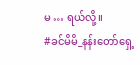မ … ရယ်လို့။
#ခင်မိမိ_နန်းတော်ရှေ့